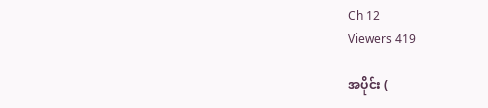Ch 12
Viewers 419

အပိုင်း (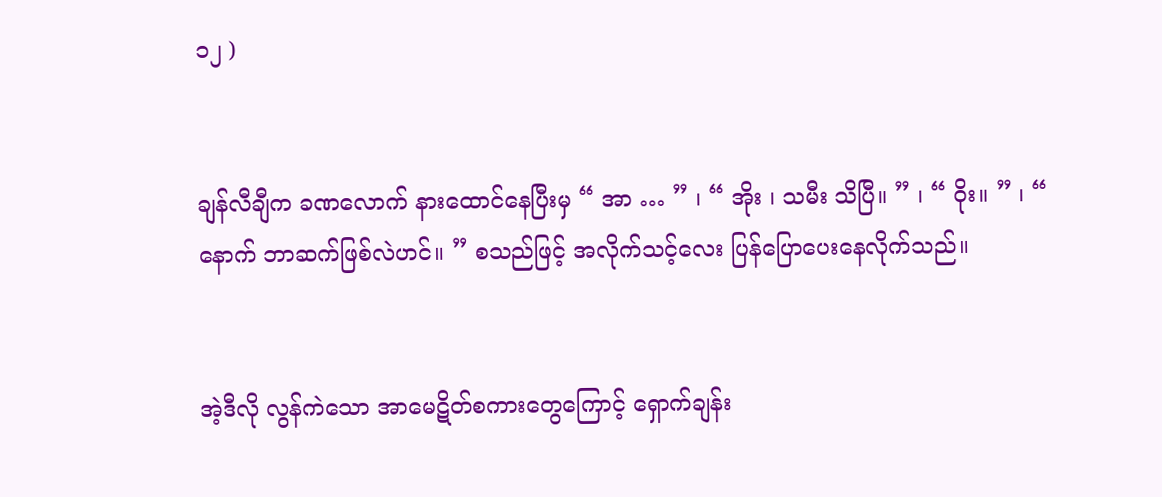၁၂ )


ချန်လီချီက ခဏလောက် နားထောင်နေပြီးမှ “ အာ … ” ၊ “ အိုး ၊ သမီး သိပြီ။ ” ၊ “ ဝိုး။ ” ၊ “ နောက် ဘာဆက်ဖြစ်လဲဟင်။ ” စသည်ဖြင့် အလိုက်သင့်လေး ပြန်ပြောပေးနေလိုက်သည်။


အဲ့ဒီလို လွန်ကဲသော အာမေဋိတ်စကားတွေကြောင့် ရှောက်ချန်း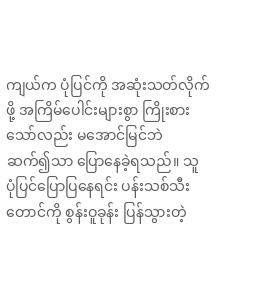ကျယ်က ပုံပြင်ကို အဆုံးသတ်လိုက်ဖို့ အကြိမ်ပေါင်းများစွာ ကြိုးစားသော်လည်း မအောင်မြင်ဘဲ ဆက်၍သာ ပြောနေခဲ့ရသည်။ သူ ပုံပြင်ပြောပြနေရင်း ပန်းသစ်သီး တောင်ကို စွန်းဝူခုန်း ပြန်သွားတဲ့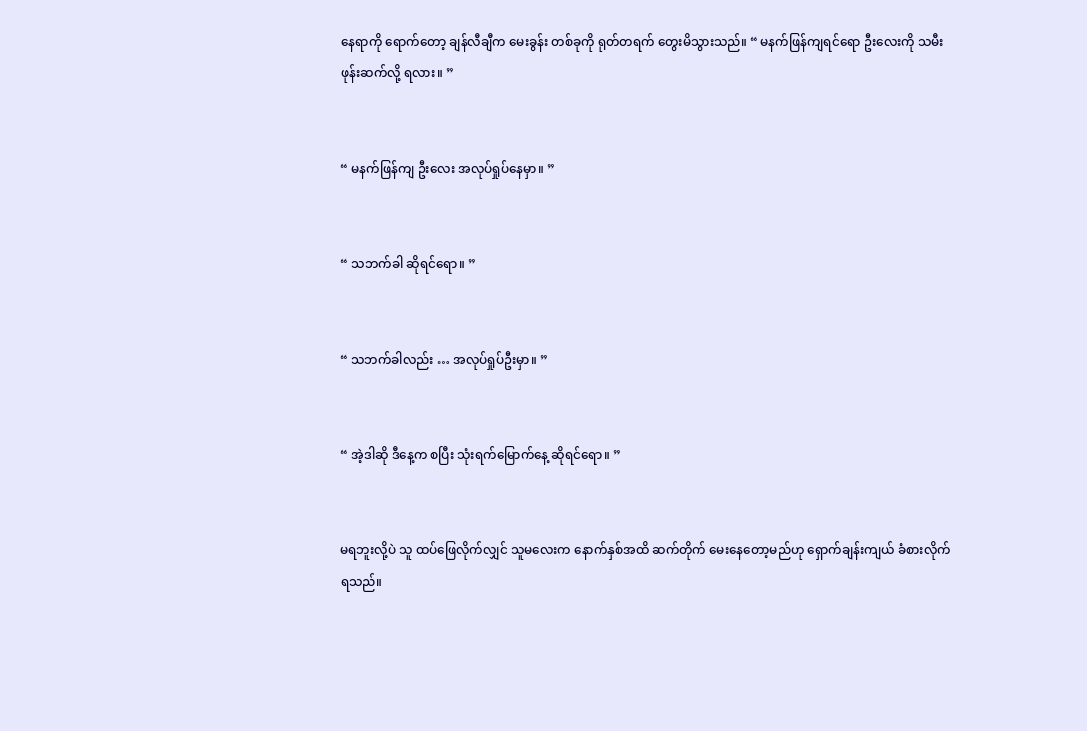နေရာကို ရောက်တော့ ချန်လီချီက မေးခွန်း တစ်ခုကို ရုတ်တရက် တွေးမိသွားသည်။ “ မနက်ဖြန်ကျရင်ရော ဦးလေးကို သမီး ဖုန်းဆက်လို့ ရလား။ ”


“ မနက်ဖြန်ကျ ဦးလေး အလုပ်ရှုပ်နေမှာ။ ”


“ သဘက်ခါ ဆိုရင်ရော။ ”


“ သဘက်ခါလည်း … အလုပ်ရှုပ်ဦးမှာ။ ”


“ အဲ့ဒါဆို ဒီနေ့က စပြီး သုံးရက်မြောက်နေ့ ဆိုရင်ရော။ ”


မရဘူးလို့ပဲ သူ ထပ်ဖြေလိုက်လျှင် သူမလေးက နောက်နှစ်အထိ ဆက်တိုက် မေးနေတော့မည်ဟု ရှောက်ချန်းကျယ် ခံစားလိုက်ရသည်။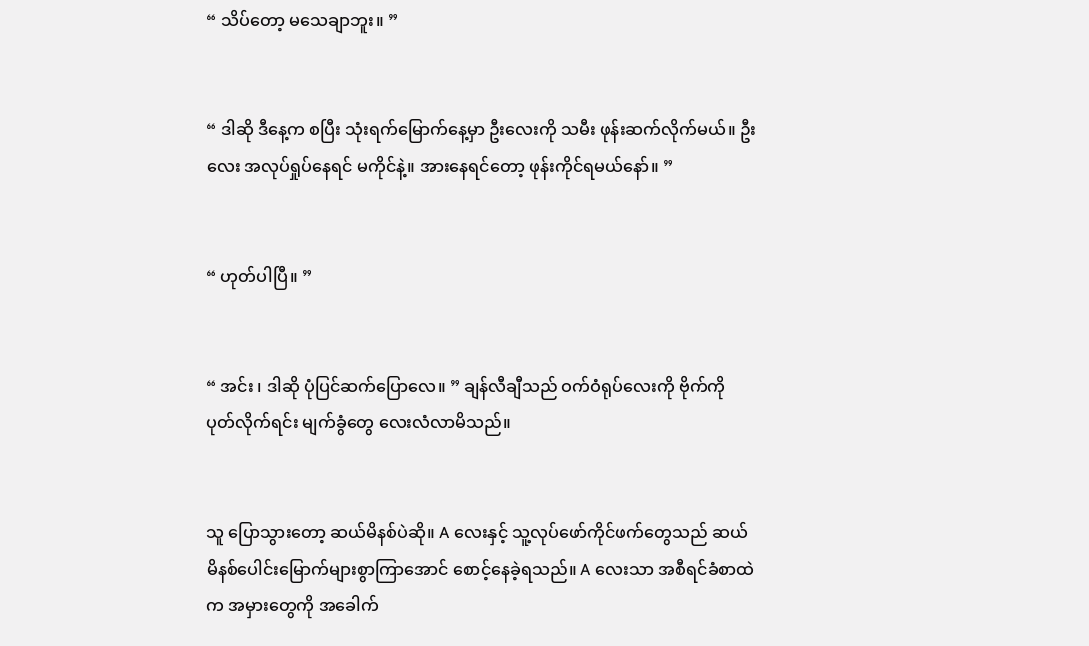“ သိပ်တော့ မသေချာဘူး။ ”


“ ဒါဆို ဒီနေ့က စပြီး သုံးရက်မြောက်နေ့မှာ ဦးလေးကို သမီး ဖုန်းဆက်လိုက်မယ်။ ဦးလေး အလုပ်ရှုပ်နေရင် မကိုင်နဲ့။ အားနေရင်တော့ ဖုန်းကိုင်ရမယ်နော်။ ”


“ ဟုတ်ပါပြီ။ ”


“ အင်း ၊ ဒါဆို ပုံပြင်ဆက်ပြောလေ။ ” ချန်လီချီသည် ဝက်ဝံရုပ်လေးကို ဗိုက်ကို ပုတ်လိုက်ရင်း မျက်ခွံတွေ လေးလံလာမိသည်။


သူ ပြောသွားတော့ ဆယ်မိနစ်ပဲဆို။ A လေးနှင့် သူ့လုပ်ဖော်ကိုင်ဖက်တွေသည် ဆယ်မိနစ်ပေါင်းမြောက်များစွာကြာအောင် စောင့်နေခဲ့ရသည်။ A လေးသာ အစီရင်ခံစာထဲက အမှားတွေကို အခေါက်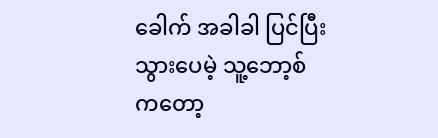ခေါက် အခါခါ ပြင်ပြီးသွားပေမဲ့ သူ့ဘော့စ်ကတော့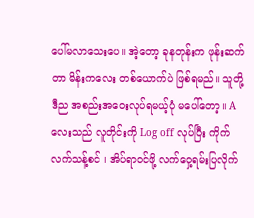ပေါ်မလာသေးပေ။ အဲ့တော့ ခုနတုန်းက ဖုန်းဆက်တာ မိန်းကလေး တစ်ယောက်ပဲ ဖြစ်ရမည်။ သူတို့ ဒီည အစည်းအဝေးလုပ်ရမယ့်ပုံ မပေါ်တော့။ A လေးသည် လူတိုင်းကို Log off လုပ်ပြီး ကိုက်လက်သန့်စင် ၊ အိပ်ရာဝင်ဖို့ လက်ဝှေ့ရမ်းပြလိုက်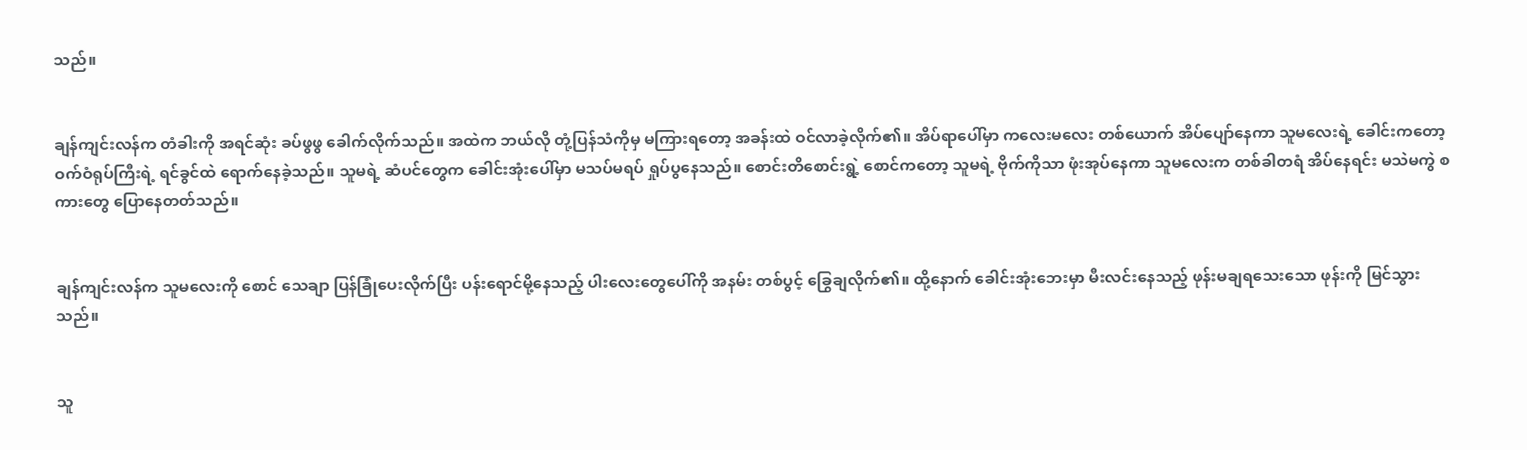သည်။


ချန်ကျင်းလန်က တံခါးကို အရင်ဆုံး ခပ်ဖွဖွ ခေါက်လိုက်သည်။ အထဲက ဘယ်လို တုံ့ပြန်သံကိုမှ မကြားရတော့ အခန်းထဲ ဝင်လာခဲ့လိုက်၏။ အိပ်ရာပေါ်မှာ ကလေးမလေး တစ်ယောက် အိပ်ပျော်နေကာ သူမလေးရဲ့ ခေါင်းကတော့ ဝက်ဝံရုပ်ကြီးရဲ့ ရင်ခွင်ထဲ ရောက်နေခဲ့သည်။ သူမရဲ့ ဆံပင်တွေက ခေါင်းအုံးပေါ်မှာ မသပ်မရပ် ရှုပ်ပွနေသည်။ စောင်းတိစောင်းရွဲ့ စောင်ကတော့ သူမရဲ့ ဗိုက်ကိုသာ ဖုံးအုပ်နေကာ သူမလေးက တစ်ခါတရံ အိပ်နေရင်း မသဲမကွဲ စကားတွေ ပြောနေတတ်သည်။


ချန်ကျင်းလန်က သူမလေးကို စောင် သေချာ ပြန်ခြုံပေးလိုက်ပြီး ပန်းရောင်မို့နေသည့် ပါးလေးတွေပေါ်ကို အနမ်း တစ်ပွင့် ခြွေချလိုက်၏။ ထို့နောက် ခေါင်းအုံးဘေးမှာ မီးလင်းနေသည့် ဖုန်းမချရသေးသော ဖုန်းကို မြင်သွားသည်။


သူ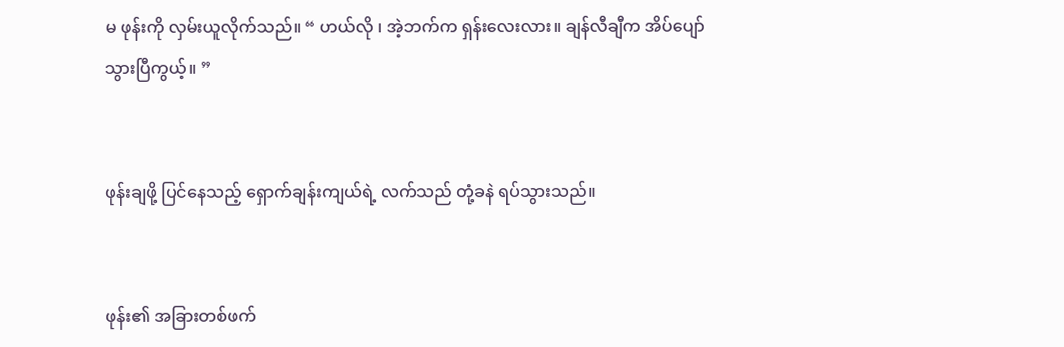မ ဖုန်းကို လှမ်းယူလိုက်သည်။ “ ဟယ်လို ၊ အဲ့ဘက်က ရှန်းလေးလား။ ချန်လီချီက အိပ်ပျော်သွားပြီကွယ့်။ ”


ဖုန်းချဖို့ ပြင်နေသည့် ရှောက်ချန်းကျယ်ရဲ့ လက်သည် တုံ့ခနဲ ရပ်သွားသည်။


ဖုန်း၏ အခြားတစ်ဖက်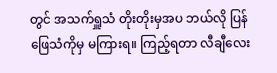တွင် အသက်ရှူသံ တိုးတိုးမှအပ ဘယ်လို ပြန်ဖြေသံကိုမှ မကြားရ။ ကြည့်ရတာ လီချီလေး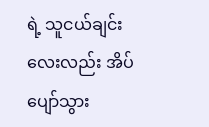ရဲ့ သူငယ်‌ချင်းလေးလည်း အိပ်ပျော်သွား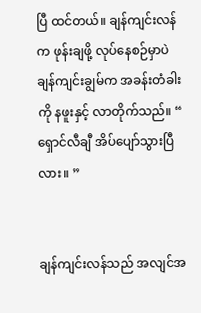ပြီ ထင်တယ်။ ချန်ကျင်းလန်က ဖုန်းချဖို့ လုပ်နေစဉ်မှာပဲ ချန်ကျင်းချွမ်က အခန်းတံခါးကို နဖူးနှင့် လာတိုက်သည်။ “ ရှောင်လီချီ အိပ်ပျော်သွားပြီလား။ ”


ချန်ကျင်းလန်သည် အလျင်အ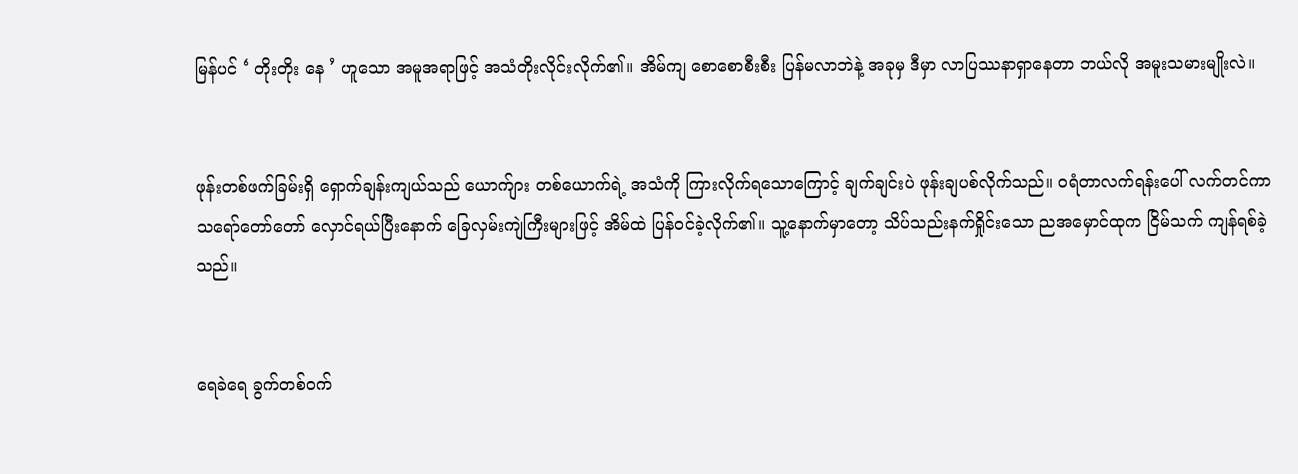မြန်ပင် ‘ တိုးတိုး နေ ’ ဟူသော အမူအရာဖြင့် အသံတိုးလိုင်းလိုက်၏။ အိမ်ကျ စောစောစီးစီး ပြန်မလာဘဲနဲ့ အခုမှ ဒီမှာ လာပြဿနာရှာနေတာ ဘယ်လို အမူးသမားမျိုးလဲ။


ဖုန်းတစ်ဖက်ခြမ်းရှိ ရှောက်ချန်းကျယ်သည် ယောက်ျား တစ်ယောက်ရဲ့ အသံကို ကြားလိုက်ရသောကြောင့် ချက်ချင်းပဲ ဖုန်းချပစ်လိုက်သည်။ ဝရံတာလက်ရန်းပေါ် လက်တင်ကာ သရော်တော်တော် လှောင်ရယ်ပြီးနောက် ခြေလှမ်းကျဲကြီးများဖြင့် အိမ်ထဲ ပြန်ဝင်ခဲ့လိုက်၏။ သူ့နောက်မှာတော့ သိပ်သည်းနက်ရှိုင်းသော ညအမှောင်ထုက ငြိမ်သက် ကျန်ရစ်ခဲ့သည်။


ရေခဲရေ ခွက်တစ်ဝက်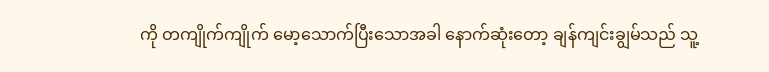ကို တကျိုက်ကျိုက် မော့သောက်ပြီးသောအခါ နောက်ဆုံးတော့ ချန်ကျင်းချွမ်သည် သူ့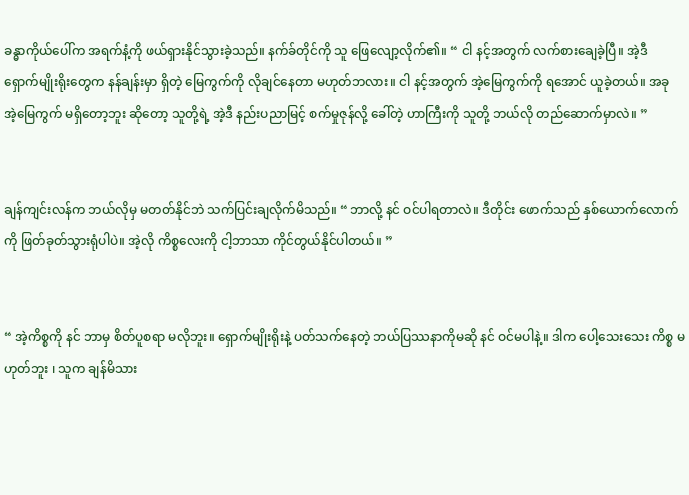ခန္ဓာကိုယ်ပေါ်က အရက်နံ့ကို ဖယ်ရှားနိုင်သွားခဲ့သည်။ နက်ခ်တိုင်ကို သူ ဖြေလျော့လိုက်၏။ “ ငါ နင့်အတွက် လက်စားချေခဲ့ပြီ။ အဲ့ဒီ ရှောက်မျိုးရိုးတွေက နန်ချန်းမှာ ရှိတဲ့ မြေကွက်ကို လိုချင်နေတာ မဟုတ်ဘလား။ ငါ နင့်အတွက် အဲ့မြေကွက်ကို ရအောင် ယူခဲ့တယ်။ အခု အဲ့မြေကွက် မရှိတော့ဘူး ဆိုတော့ သူတို့ရဲ့ အဲ့ဒီ နည်းပညာမြင့် စက်မှုဇုန်လို့ ခေါ်တဲ့ ဟာကြီးကို သူတို့ ဘယ်လို တည်ဆောက်မှာလဲ။ ”


ချန်ကျင်းလန်က ဘယ်လိုမှ မတတ်နိုင်ဘဲ သက်ပြင်းချလိုက်မိသည်။ “ ဘာလို့ နင် ဝင်ပါရတာလဲ။ ဒီတိုင်း ဖောက်သည် နှစ်ယောက်လောက်ကို ဖြတ်ခုတ်သွားရုံပါပဲ။ အဲ့လို ကိစ္စလေးကို ငါ့ဘာသာ ကိုင်တွယ်နိုင်ပါတယ်။ ”


“ အဲ့ကိစ္စကို နင် ဘာမှ စိတ်ပူစရာ မလိုဘူး။ ရှောက်မျိုးရိုးနဲ့ ပတ်သက်နေတဲ့ ဘယ်ပြဿနာကိုမဆို နင် ဝင်မပါနဲ့။ ဒါက ပေါ့သေးသေး ကိစ္စ မဟုတ်ဘူး ၊ သူက ချန်မိသား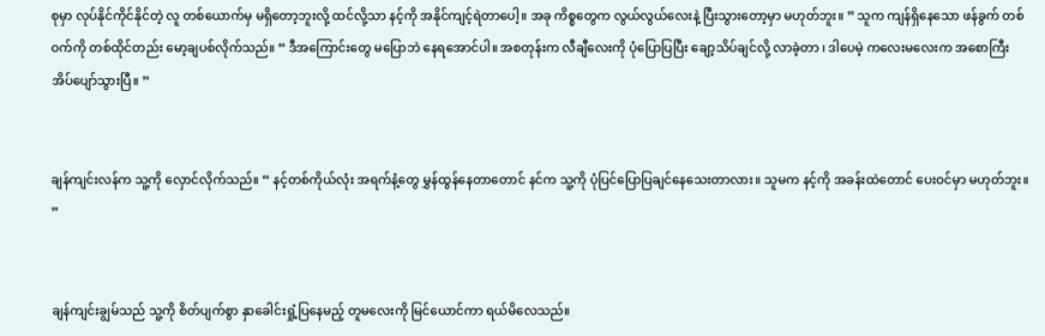စုမှာ လုပ်နိုင်ကိုင်နိုင်တဲ့ လူ တစ်ယောက်မှ မရှိတော့ဘူးလို့ ထင်လို့သာ နင့်ကို အနိုင်ကျင့်ရဲတာပေါ့။ အခု ကိစ္စတွေက လွယ်လွယ်လေးနဲ့ ပြီးသွားတော့မှာ မဟုတ်ဘူး။ ” သူက ကျန်ရှိနေသော ဖန်ခွက် တစ်ဝက်ကို တစ်ထိုင်တည်း မော့ချပစ်လိုက်သည်။ “ ဒီအကြောင်းတွေ မပြောဘဲ နေရအောင်ပါ။ အစတုန်းက လီချီလေးကို ပုံပြောပြပြီး ချော့သိပ်ချင်လို့ လာခဲ့တာ ၊ ဒါပေမဲ့ ကလေးမလေးက အစောကြီး အိပ်ပျော်သွားပြီ။ ”


ချန်ကျင်းလန်က သူ့ကို လှောင်လိုက်သည်။ “ နင့်တစ်ကိုယ်လုံး အရက်နံ့တွေ မွှန်ထွန်နေတာတောင် နင်က သူ့ကို ပုံပြင်ပြောပြချင်နေသေးတာလား။ သူမက နင့်ကို အခန်းထဲတောင် ပေးဝင်မှာ မဟုတ်ဘူး။ ”


ချန်ကျင်းချွမ်သည် သူ့ကို စိတ်ပျက်စွာ နှာခေါင်းရှုံ့ပြနေမည့် တူမလေးကို မြင်ယောင်ကာ ရယ်မိလေသည်။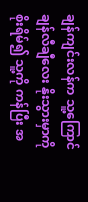ချန်ကျင်းလန်က သူ့ကြောင် ချန်လီချီလေး နိုးသွားမှာကို စိုးရိမ်၍ သူ့ကို ကန်ပြီး အ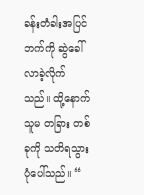ခန်းတံခါးအပြင်ဘက်ကို ဆွဲခေါ်လာခဲ့လိုက်သည်။ ထို့နောက် သူမ တခြား တစ်ခုကို သတိရသွားပုံပေါ်သည်။ “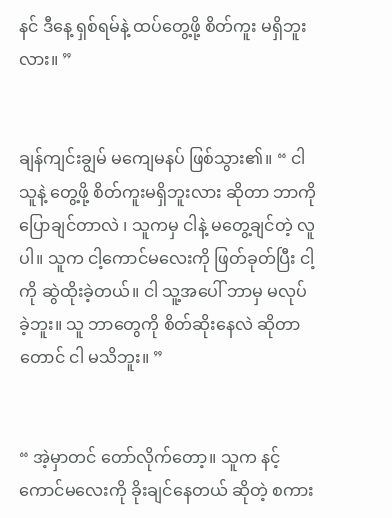နင် ဒီနေ့ ရှစ်ရမ်နဲ့ ထပ်တွေ့ဖို့ စိတ်ကူး မရှိဘူးလား။ ”


ချန်ကျင်းချွမ် မကျေမနပ် ဖြစ်သွား၏။ “ ငါ သူနဲ့ တွေ့ဖို့ စိတ်ကူးမရှိဘူးလား ဆိုတာ ဘာကို ပြောချင်တာလဲ ၊ သူကမှ ငါနဲ့ မတွေ့ချင်တဲ့ လူပါ။ သူက ငါ့ကောင်မလေးကို ဖြတ်ခုတ်ပြီး ငါ့ကို ဆွဲထိုးခဲ့တယ်။ ငါ သူ့အပေါ် ဘာမှ မလုပ်ခဲ့ဘူး။ သူ ဘာတွေကို စိတ်ဆိုးနေလဲ ဆိုတာတောင် ငါ မသိဘူး။ ”


“ အဲ့မှာတင် တော်လိုက်တော့။ သူက နင့်ကောင်မလေးကို ခိုးချင်နေတယ် ဆိုတဲ့ စကား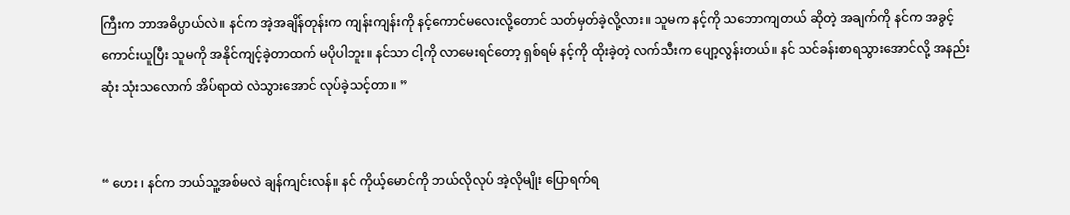ကြီးက ဘာအဓိပ္ပာယ်လဲ။ နင်က အဲ့အချိန်တုန်းက ကျန်းကျန်းကို နင့်ကောင်မလေးလို့တောင် သတ်မှတ်ခဲ့လို့လား။ သူမက နင့်ကို သဘောကျတယ် ဆိုတဲ့ အချက်ကို နင်က အခွင့်ကောင်းယူပြီး သူမကို အနိုင်ကျင့်ခဲ့တာထက် မပိုပါဘူး။ နင်သာ ငါ့ကို ‌လာမေးရင်တော့ ရှစ်ရမ် နင့်ကို ထိုးခဲ့တဲ့ လက်သီးက ပျော့လွန်းတယ်။ နင် သင်ခန်းစာရသွားအောင်လို့ အနည်းဆုံး သုံးသလောက် အိပ်ရာထဲ လဲသွားအောင် လုပ်ခဲ့သင့်တာ။ ”


“ ဟေး ၊ နင်က ဘယ်သူ့အစ်မလဲ ချန်ကျင်းလန်။ နင် ကိုယ့်မောင်ကို ဘယ်လိုလုပ် အဲ့လိုမျိုး ပြောရက်ရ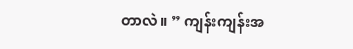တာလဲ။ ” ကျန်းကျန်းအ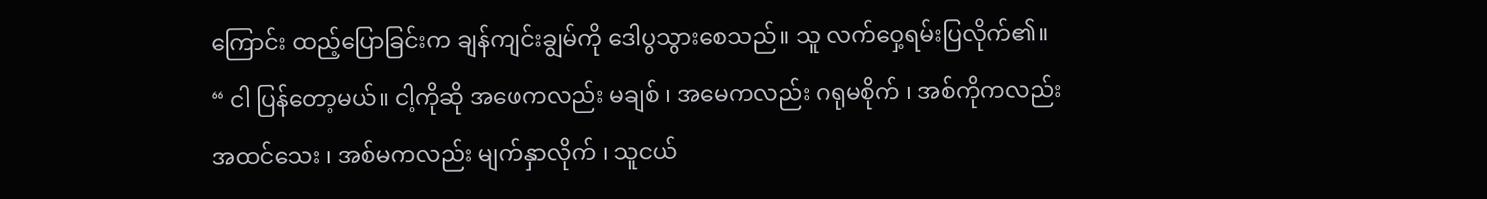ကြောင်း ထည့်ပြောခြင်းက ချန်ကျင်းချွမ်ကို ဒေါပွသွားစေသည်။ သူ လက်ဝှေ့ရမ်းပြလိုက်၏။ “ ငါ ပြန်တော့မယ်။ ငါ့ကိုဆို အဖေကလည်း မချစ် ၊ အမေကလည်း ဂရုမစိုက် ၊ အစ်ကိုကလည်း အထင်သေး ၊ အစ်မကလည်း မျက်နှာလိုက် ၊ သူငယ်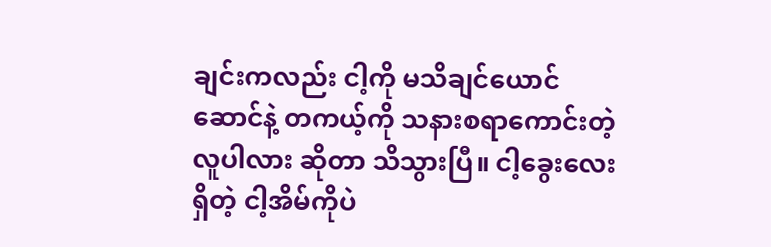ချင်းကလည်း ငါ့ကို မသိချင်ယောင်ဆောင်နဲ့ တကယ့်ကို သနားစရာကောင်းတဲ့ လူပါလား ဆိုတာ သိသွားပြီ။ ငါ့ခွေးလေး ရှိတဲ့ ငါ့အိမ်ကိုပဲ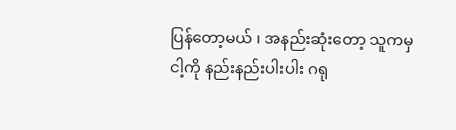ပြန်တော့မယ် ၊ အနည်းဆုံးတော့ သူကမှ ငါ့ကို နည်းနည်းပါးပါး ဂရု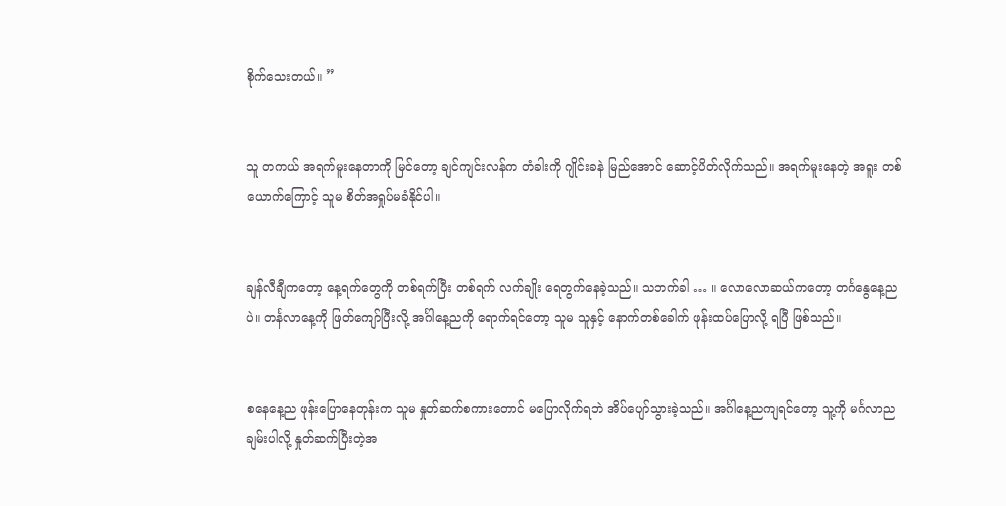စိုက်သေးတယ်။ ”


သူ တကယ် အရက်မူးနေတာကို မြင်တော့ ချင်ကျင်းလန်က တံခါးကို ဂျိုင်းခနဲ မြည်အောင် ဆောင့်ပိတ်လိုက်သည်။ အရက်မူးနေတဲ့ အရူး တစ်ယောက်ကြောင့် သူမ စိတ်အရှုပ်မခံနိုင်ပါ။


ချန်လီချီကတော့ နေ့ရက်တွေကို တစ်ရက်ပြီး တစ်ရက် လက်ချိုး ရေတွက်နေခဲ့သည်။ သဘက်ခါ … ။ လောလောဆယ်ကတော့ တင်္ဂနွေနေ့ညပဲ။ တင်္နလာနေ့ကို ဖြတ်ကျော်ပြီးလို့ အင်္ဂါနေ့ညကို ရောက်ရင်တော့ သူမ သူနှင့် နောက်တစ်ခေါက် ဖုန်းထပ်ပြောလို့ ရပြီ ဖြစ်သည်။


စနေနေ့ည ဖုန်းပြောနေတုန်းက သူမ နှုတ်ဆက်စကားတောင် မပြောလိုက်ရဘဲ အိပ်ပျော်သွားခဲ့သည်။ အင်္ဂါနေ့ညကျရင်တော့ သူ့ကို မင်္ဂလာညချမ်းပါလို့ နှုတ်ဆက်ပြီးတဲ့အ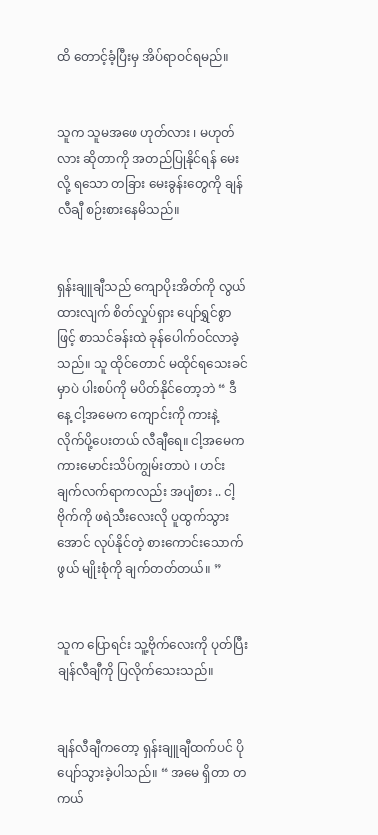ထိ တောင့်ခံ့ပြီးမှ အိပ်ရာဝင်ရမည်။


သူက သူမအဖေ ဟုတ်လား ၊ မဟုတ်လား ဆိုတာကို အတည်ပြုနိုင်ရန် မေးလို့ ရသော တခြား မေးခွန်းတွေကို ချန်လီချီ စဉ်းစားနေမိသည်။


ရှန်းချူချီသည် ကျောပိုးအိတ်ကို လွယ်ထားလျက် စိတ်လှုပ်ရှား ပျော်ရွှင်စွာဖြင့် စာသင်ခန်းထဲ ခုန်ပေါက်ဝင်လာခဲ့သည်။ သူ ထိုင်တောင် မထိုင်ရသေးခင်မှာပဲ ပါးစပ်ကို မပိတ်နိုင်တော့ဘဲ “ ဒီနေ့ ငါ့အမေက ကျောင်းကို ကားနဲ့ လိုက်ပို့ပေးတယ် လီချီရေ။ ငါ့အမေက ကားမောင်းသိပ်ကျွမ်းတာပဲ ၊ ဟင်းချက်လက်ရာကလည်း အပျံစား .. ငါ့ဗိုက်ကို ဖရဲသီးလေးလို ပူထွက်သွားအောင် လုပ်နိုင်တဲ့ စားကောင်းသောက်ဖွယ် မျိုးစုံကို ချက်တတ်တယ်။ ”


သူက ပြောရင်း သူ့ဗိုက်လေးကို ပုတ်ပြီး ချန်လီချီကို ပြလိုက်သေးသည်။


ချန်လီချီကတော့ ရှန်းချူချီထက်ပင် ပိုပျော်သွားခဲ့ပါသည်။ “ အမေ ရှိတာ တကယ်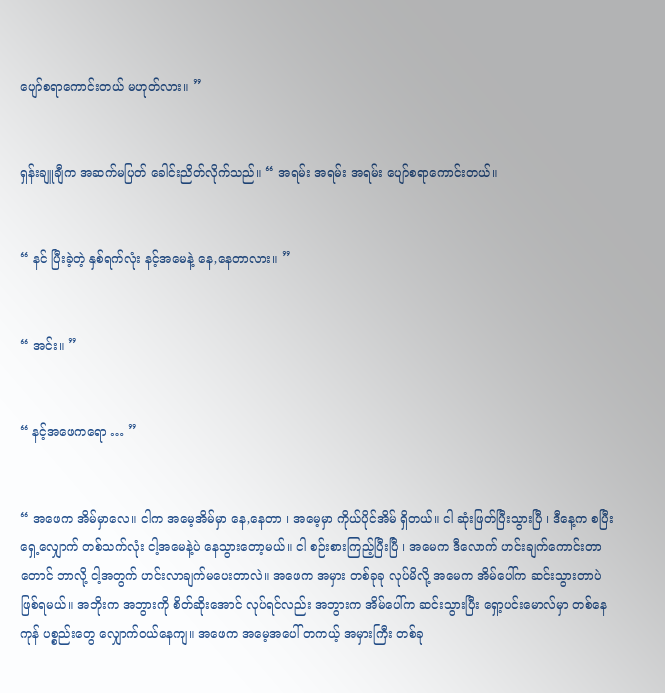ပျော်စရာကောင်းတယ် မဟုတ်လား။ ”


ရှန်းချူချီက အဆက်မပြတ် ခေါင်းညိတ်လိုက်သည်။ “ အရမ်း အရမ်း အရမ်း ပျော်စရာကောင်းတယ်။


“ နင် ပြီးခဲ့တဲ့ နှစ်ရက်လုံး နင့်အမေနဲ့ နေ,နေတာလား။ ”


“ အင်း။ ”


“ နင့်အဖေကရော … ”


“ အဖေက အိမ်မှာလေ။ ငါက အမေ့အိမ်မှာ နေ,နေတာ ၊ အမေ့မှာ ကိုယ်ပိုင်အိမ် ရှိတယ်။ ငါ ဆုံးဖြတ်ပြီးသွားပြီ ၊ ‌ဒီနေ့က စပြီး ရှေ့လျှောက် တစ်သက်လုံး ငါ့အမေနဲ့ပဲ နေသွားတော့မယ်။ ငါ စဉ်းစားကြည့်ပြီးပြီ ၊ အမေက ဒီလောက် ဟင်းချက်ကောင်းတာတောင် ဘာလို့ ငါ့အတွက် ဟင်းလာချက်မပေးတာလဲ။ အဖေက အမှား တစ်ခုခု လုပ်မိလို့ အမေက အိမ်ပေါ်က ဆင်းသွားတာပဲ ဖြစ်ရမယ်။ အဘိုးက အဘွားကို စိတ်ဆိုးအောင် လုပ်ရင်လည်း အဘွားက အိမ်ပေါ်က ဆင်းသွားပြီး ရှော့ပင်းမောလ်မှာ တစ်နေကုန် ပစ္စည်းတွေ လျှောက်ဝယ်နေကျ။ အဖေက အမေ့အပေါ် တကယ့် အမှားကြီး တစ်ခု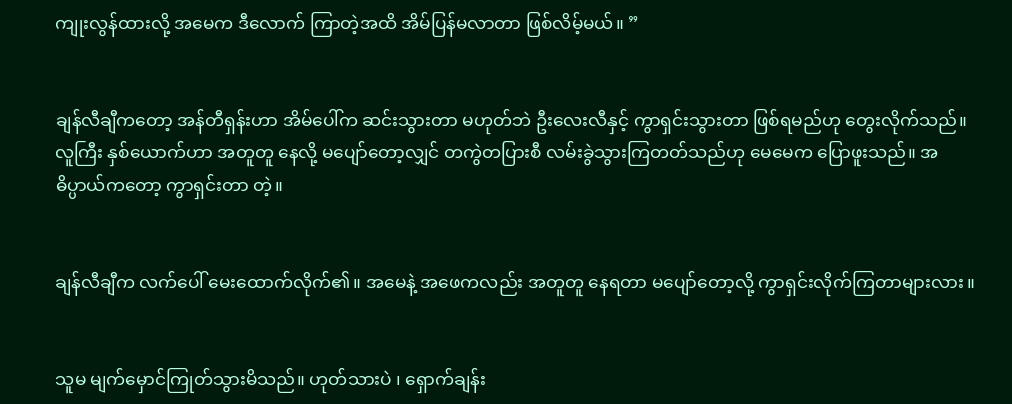ကျုးလွန်ထားလို့ အမေက ဒီလောက် ကြာတဲ့အထိ အိမ်ပြန်မလာတာ ဖြစ်လိမ့်မယ်။ ”


ချန်လီချီကတော့ အန်တီရှန်းဟာ အိမ်ပေါ်က ဆင်းသွားတာ မဟုတ်ဘဲ ဦးလေးလီနှင့် ကွာရှင်းသွားတာ ဖြစ်ရမည်ဟု တွေးလိုက်သည်။ လူကြီး နှစ်ယောက်ဟာ အတူတူ နေလို့ မပျော်တော့လျှင် တကွဲတပြားစီ လမ်းခွဲသွားကြတတ်သည်ဟု မေမေက ပြောဖူးသည်။ အဓိပ္ပာယ်ကတော့ ကွာရှင်းတာ တဲ့။


ချန်လီချီက လက်ပေါ် မေးထောက်လိုက်၏။ အမေနဲ့ အဖေကလည်း အတူတူ နေရတာ မပျော်တော့လို့ ကွာရှင်းလိုက်ကြတာများလား။


သူမ မျက်မှောင်ကြုတ်သွားမိသည်။ ဟုတ်သားပဲ ၊ ရှောက်ချန်း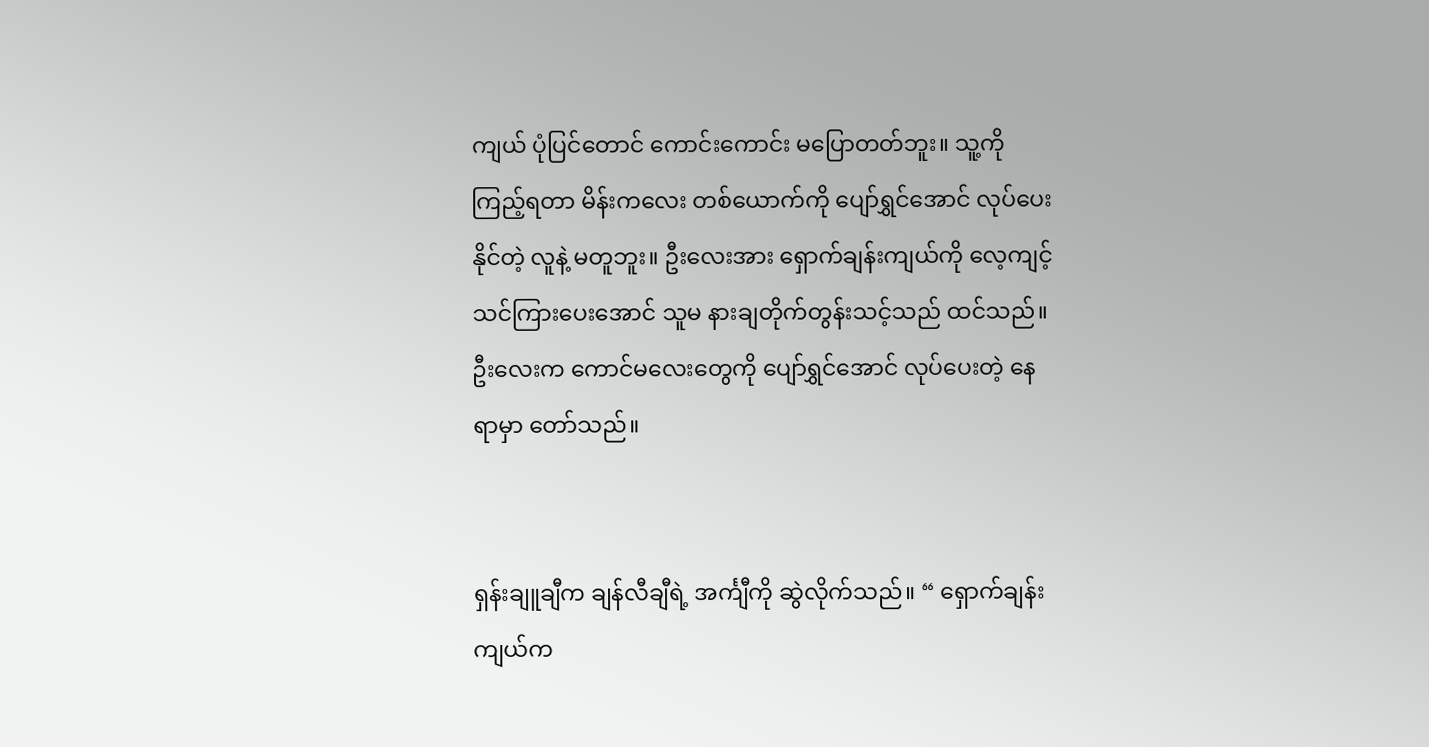ကျယ် ပုံပြင်တောင် ကောင်းကောင်း မပြောတတ်ဘူး။ သူ့ကို ကြည့်ရတာ မိန်းကလေး တစ်ယောက်ကို ပျော်ရွှင်အောင် လုပ်ပေးနိုင်တဲ့ လူနဲ့ မတူဘူး။ ဦးလေးအား ရှောက်ချန်းကျယ်ကို လေ့ကျင့်သင်ကြားပေးအောင် သူမ နားချတိုက်တွန်းသင့်သည် ထင်သည်။ ဦးလေးက ကောင်မလေးတွေကို ပျော်ရွှင်အောင် လုပ်ပေးတဲ့ နေရာမှာ တော်သည်။


ရှန်းချူချီက ချန်လီချီရဲ့ အင်္ကျီကို ဆွဲလိုက်သည်။ “ ရှောက်ချန်းကျယ်က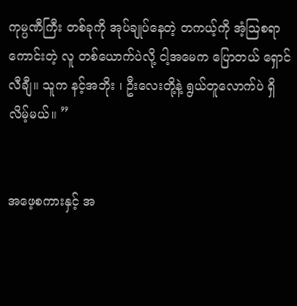ကုမ္ပဏီကြီး တစ်ခုကို အုပ်ချုပ်နေတဲ့ တကယ့်ကို အံ့ဩစရာကောင်းတဲ့ လူ တစ်ယောက်ပဲလို့ ငါ့အမေက ပြောတယ် ရှောင်လီချီ။ သူက နင့်အဘိုး ၊ ဦးလေးတို့နဲ့ ရွယ်တူလောက်ပဲ ရှိလိမ့်မယ်။ ”


အဖေ့စကားနှင့် အ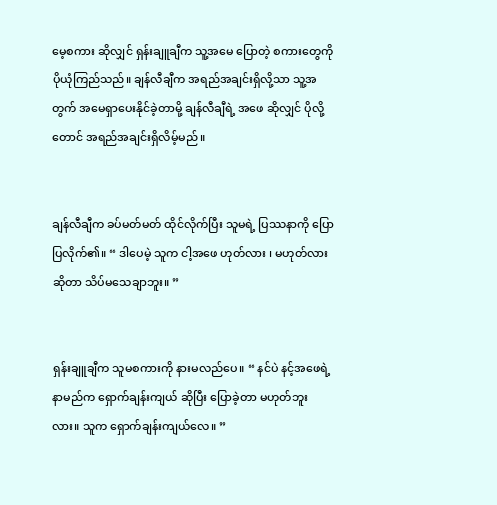မေ့စကား ဆိုလျှင် ရှန်းချူချီက သူ့အမေ ပြောတဲ့ စကားတွေကို ပိုယုံကြည်သည်။ ချန်လီချီက အရည်အချင်းရှိလို့သာ သူ့အတွက် အမေရှာပေးနိုင်ခဲ့တာမို့ ချန်လီချီရဲ့ အဖေ ဆိုလျှင် ပိုလို့တောင် အရည်အချင်းရှိလိမ့်မည်။


ချန်လီချီက ခပ်မတ်မတ် ထိုင်လိုက်ပြီး သူမရဲ့ ပြဿနာကို ပြောပြလိုက်၏။ “ ဒါပေမဲ့ သူက ငါ့အဖေ ဟုတ်လား ၊ မဟုတ်လား ဆိုတာ သိပ်မသေချာဘူး။ ”


ရှန်းချူချီက သူမစကားကို နားမလည်ပေ။ “ နင်ပဲ နင့်အဖေရဲ့ နာမည်က ရှောက်ချန်းကျယ် ဆိုပြီး ပြောခဲ့တာ မဟုတ်ဘူးလား။ သူက ရှောက်ချန်းကျယ်လေ။ ”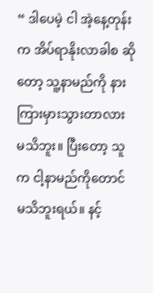“ ဒါပေမဲ့ ငါ အဲ့‌နေ့တုန်းက အိပ်ရာနိုးလာခါစ ဆိုတော့ သူ့နာမည်ကို နားကြားမှားသွားတာလား မသိဘူး။ ပြီးတော့ သူက ငါ့နာမည်ကိုတောင် မသိဘူးရယ်။ နင့်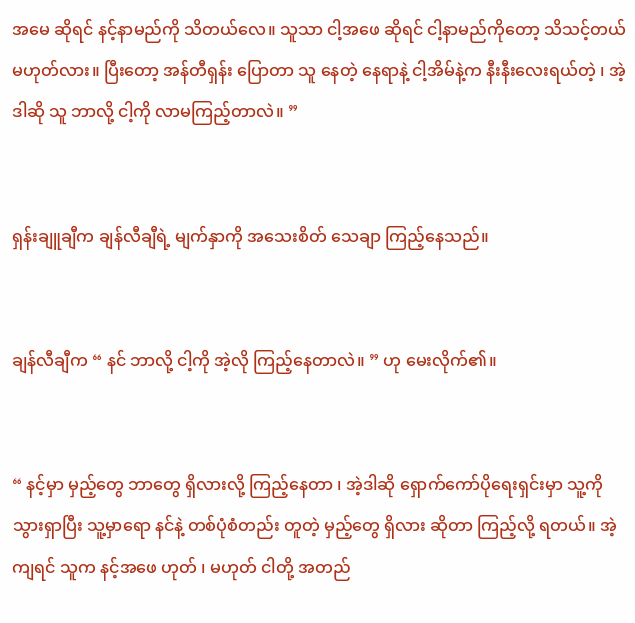အမေ ဆိုရင် နင့်နာမည်ကို သိတယ်လေ။ သူသာ ငါ့အဖေ ဆိုရင် ငါ့နာမည်ကိုတော့ သိသင့်တယ် မဟုတ်လား။ ပြီးတော့ အန်တီရှန်း ပြောတာ သူ နေတဲ့ နေရာနဲ့ ငါ့အိမ်နဲ့က နီးနီးလေးရယ်တဲ့ ၊ အဲ့ဒါဆို သူ ဘာလို့ ငါ့ကို လာမကြည့်တာလဲ။ ”


ရှန်းချူချီက ချန်လီချီရဲ့ မျက်နှာကို အသေးစိတ် သေချာ ကြည့်နေသည်။


ချန်လီချီက “ နင် ဘာလို့ ငါ့ကို အဲ့လို ကြည့်နေတာလဲ။ ” ဟု မေးလိုက်၏။


“ နင့်မှာ မှည့်တွေ ဘာတွေ ရှိလားလို့ ကြည့်နေတာ ၊ အဲ့ဒါဆို ရှောက်ကော်ပိုရေးရှင်းမှာ သူ့ကို သွားရှာပြီး သူ့မှာရော နင်နဲ့ တစ်ပုံစံတည်း တူတဲ့ မှည့်တွေ ရှိလား ဆိုတာ ကြည့်လို့ ရတယ်။ အဲ့ကျရင် သူက နင့်အဖေ ဟုတ် ၊ မဟုတ် ငါတို့ အတည်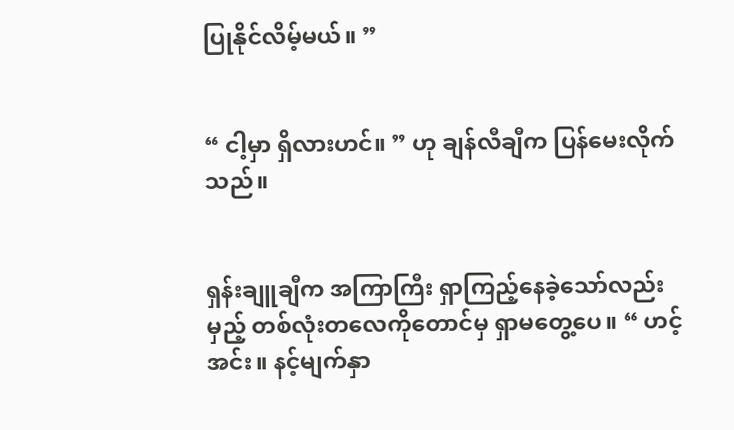ပြုနိုင်လိမ့်မယ်။ ”


“ ငါ့မှာ ရှိလားဟင်။ ” ဟု ချန်လီချီက ပြန်မေးလိုက်သည်။


ရှန်းချူချီက အကြာကြီး ရှာကြည့်နေခဲ့သော်လည်း မှည့် တစ်လုံးတလေကိုတောင်မှ ရှာမတွေ့ပေ။ “ ဟင့်အင်း။ နင့်မျက်နှာ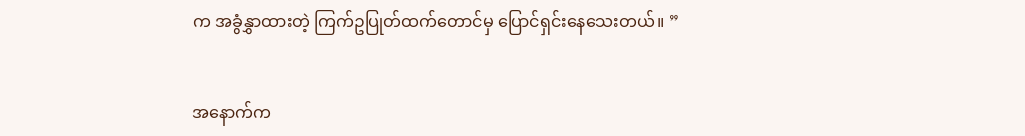က အခွံနွှာထားတဲ့ ကြက်ဥပြုတ်ထက်တောင်မှ ပြောင်ရှင်းနေသေးတယ်။ ”


အနောက်က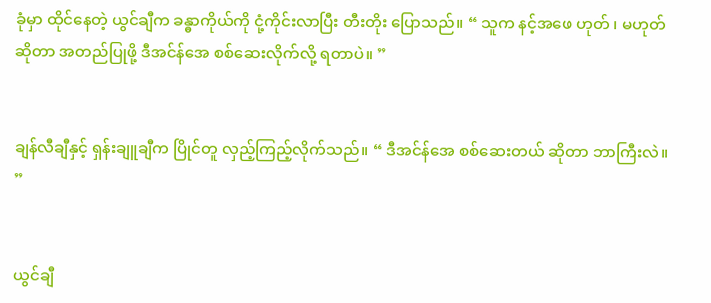ခုံမှာ ထိုင်နေတဲ့ ယွင်ချီက ခန္ဓာကိုယ်ကို ငုံ့ကိုင်းလာပြီး တီးတိုး ပြောသည်။ “ သူက နင့်အဖေ ဟုတ် ၊ မဟုတ် ဆိုတာ အတည်ပြုဖို့ ဒီအင်န်အေ စစ်ဆေးလိုက်လို့ ရတာပဲ။ ”


ချန်လီချီနှင့် ရှန်းချူချီက ပြိုင်တူ လှည့်ကြည့်လိုက်သည်။ “ ဒီအင်န်အေ စစ်ဆေးတယ် ဆိုတာ ဘာကြီးလဲ။ ”


ယွင်ချီ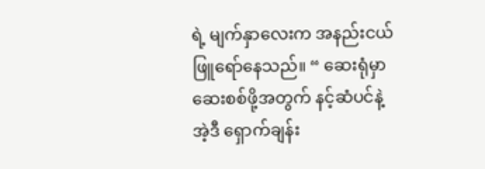ရဲ့ မျက်နှာလေးက အနည်းငယ် ဖြူရော်နေသည်။ “ ဆေးရုံမှာ ဆေးစစ်ဖို့အတွက် နင့်ဆံပင်နဲ့ အဲ့ဒီ ရှောက်ချန်း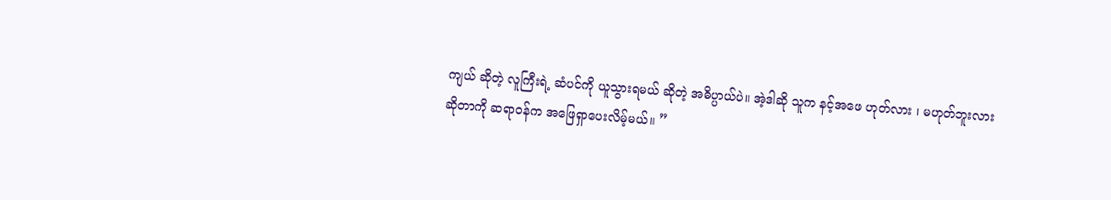ကျယ် ဆိုတဲ့ လူကြီးရဲ့ ဆံပင်ကို ယူသွားရမယ် ဆိုတဲ့ အဓိပ္ပာယ်ပဲ။ အဲ့ဒါဆို သူက နင့်အဖေ ဟုတ်လား ၊ မဟုတ်ဘူးလား ဆိုတာကို ဆရာဝန်က အဖြေရှာပေးလိမ့်မယ်။ ”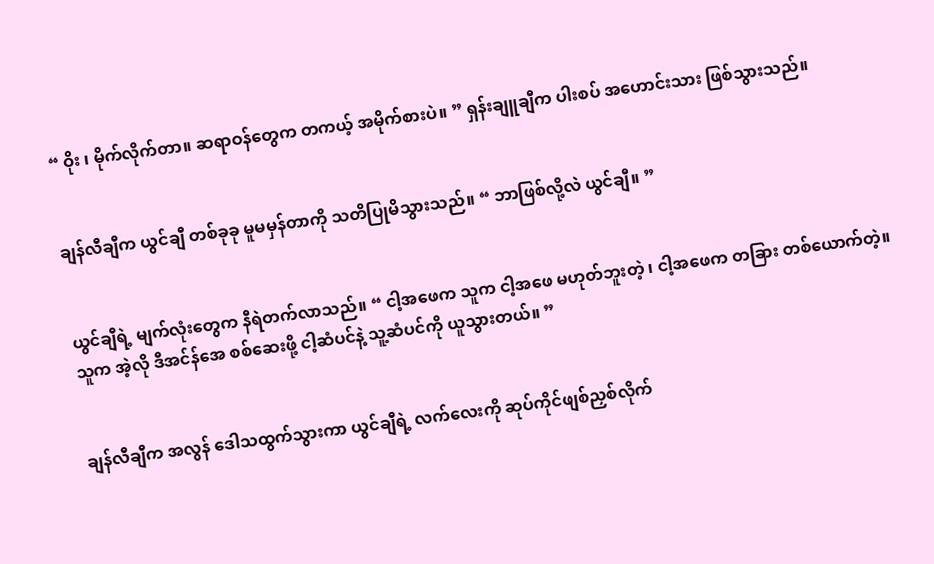“ ဝိုး ၊ မိုက်လိုက်တာ။ ဆရာဝန်တွေက တကယ့် အမိုက်စားပဲ။ ” ရှန်းချူချီက ပါးစပ် အဟောင်းသား ဖြစ်သွားသည်။


ချန်လီချီက ယွင်ချီ တစ်ခုခု မူမမှန်တာကို သတိပြုမိသွားသည်။ “ ဘာဖြစ်လို့လဲ ယွင်ချီ။ ”


ယွင်ချီရဲ့ မျက်လုံးတွေက နီရဲတက်လာသည်။ “ ငါ့အဖေက သူက ငါ့အဖေ မဟုတ်ဘူးတဲ့ ၊ ငါ့အဖေက တခြား တစ်ယောက်တဲ့။ သူက အဲ့လို ဒီအင်န်အေ စစ်ဆေးဖို့ ငါ့ဆံပင်နဲ့ သူ့ဆံပင်ကို ယူသွားတယ်။ ”


ချန်လီချီက အလွန် ဒေါသထွက်သွားကာ ယွင်ချီရဲ့ လက်လေးကို ဆုပ်ကိုင်ဖျစ်ညှစ်လိုက်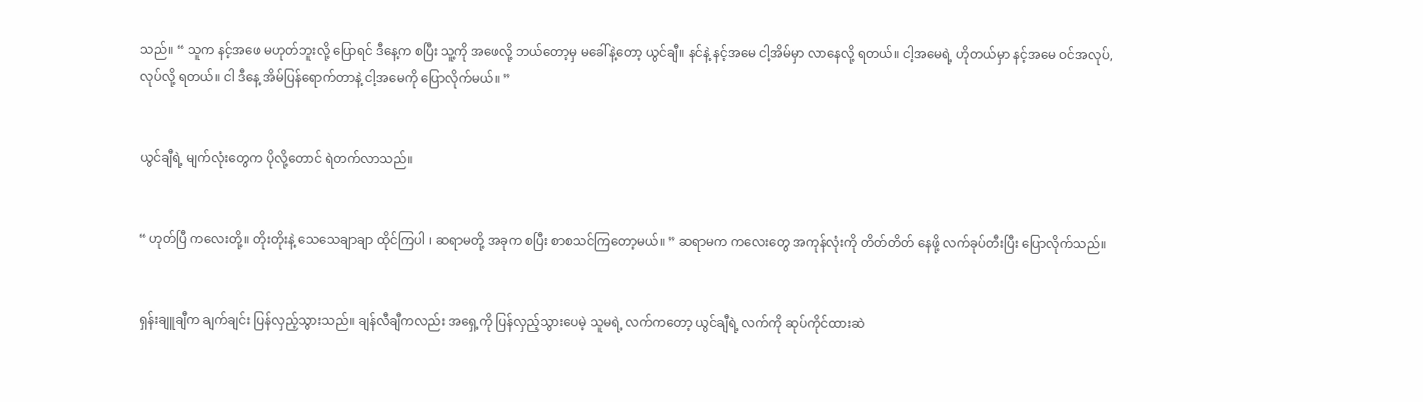သည်။ “ သူက နင့်အဖေ မဟုတ်ဘူးလို့ ပြောရင် ဒီနေ့က စပြီး သူ့ကို အဖေလို့ ဘယ်တော့မှ မခေါ်နဲ့တော့ ယွင်ချီ။ နင်နဲ့ နင့်အမေ ငါ့အိမ်မှာ လာနေလို့ ရတယ်။ ငါ့အမေရဲ့ ဟိုတယ်မှာ နင့်အမေ ဝင်အလုပ်,လုပ်လို့ ရတယ်။ ငါ ဒီနေ့ အိမ်ပြန်ရောက်တာနဲ့ ငါ့အမေကို ပြောလိုက်မယ်။ ”


ယွင်ချီရဲ့ မျက်လုံးတွေက ပိုလို့တောင် ရဲတက်လာသည်။


“ ဟုတ်ပြီ ကလေးတို့။ တိုးတိုးနဲ့ သေသေချာချာ ထိုင်ကြပါ ၊ ဆရာမတို့ အခုက စပြီး စာစသင်ကြတော့မယ်။ ” ဆရာမက ကလေးတွေ အကုန်လုံးကို တိတ်တိတ် နေဖို့ လက်ခုပ်တီးပြီး ပြောလိုက်သည်။


ရှန်းချူချီက ချက်ချင်း ပြန်လှည့်သွားသည်။ ချန်လီချီကလည်း အရှေ့ကို ပြန်လှည့်သွားပေမဲ့ သူမရဲ့ လက်ကတော့ ယွင်ချီရဲ့ လက်ကို ဆုပ်ကိုင်ထားဆဲ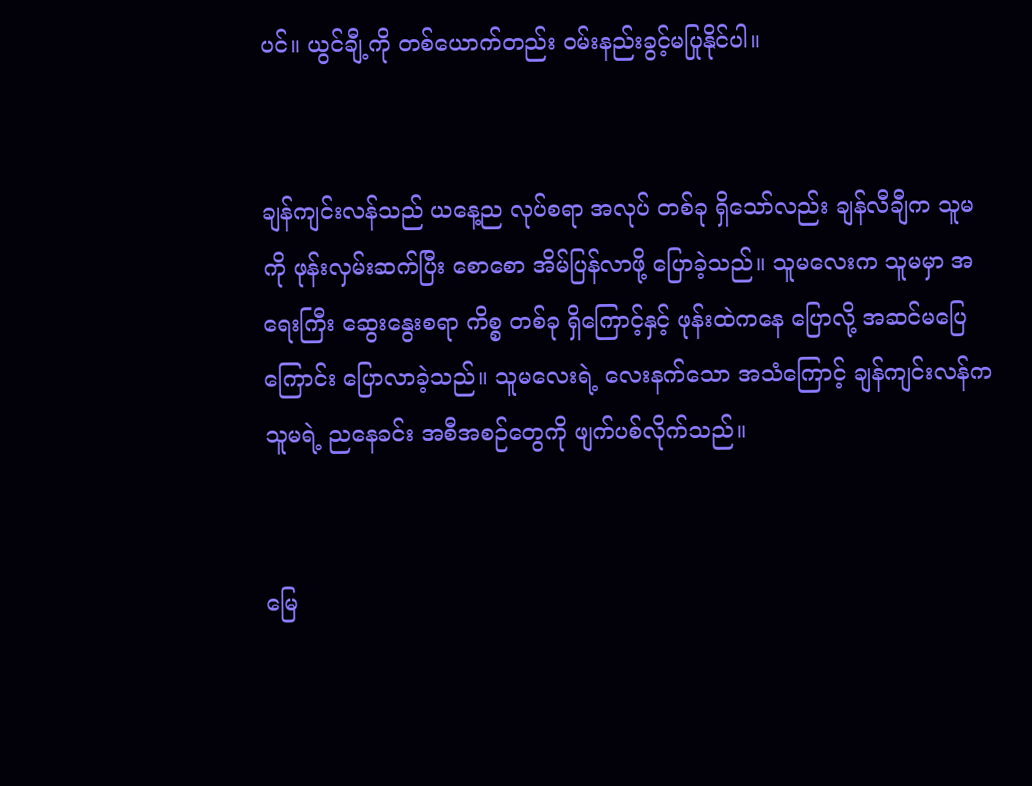ပင်။ ယွင်ချီ့ကို တစ်ယောက်တည်း ဝမ်းနည်းခွင့်မပြုနိုင်ပါ။


ချန်ကျင်းလန်သည် ယနေ့ည လုပ်စရာ အလုပ် တစ်ခု ရှိသော်လည်း ချန်လီချီက သူမကို ဖုန်းလှမ်းဆက်ပြီး စောစော အိမ်ပြန်လာဖို့ ပြောခဲ့သည်။ သူမလေးက သူမမှာ အရေးကြီး ဆွေးနွေးစရာ ကိစ္စ တစ်ခု ရှိကြောင့်နှင့် ဖုန်းထဲကနေ ပြောလို့ အဆင်‌မပြေကြောင်း ပြောလာခဲ့သည်။ သူမလေးရဲ့ လေးနက်သော အသံကြောင့် ချန်ကျင်းလန်က သူမရဲ့ ညနေခင်း အစီအစဉ်တွေကို ဖျက်ပစ်လိုက်သည်။


မြေ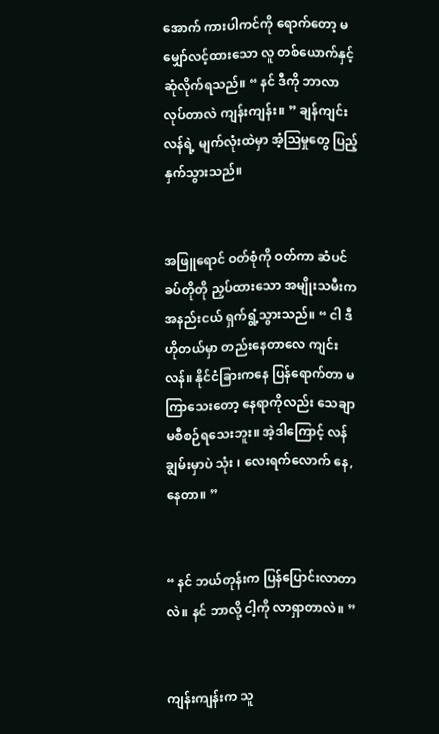အောက် ကားပါကင်ကို ရောက်တော့ မမျှော်လင့်ထားသော လူ တစ်ယောက်နှင့် ဆုံလိုက်ရသည်။ “ နင် ဒီကို ဘာလာလုပ်တာလဲ ကျန်းကျန်း။ ” ချန်ကျင်းလန်ရဲ့ မျက်လုံးထဲမှာ အံ့ဩမှုတွေ ပြည့်နှက်သွားသည်။


အဖြူရောင် ဝတ်စုံကို ဝတ်ကာ ဆံပင် ခပ်တိုတို ညှပ်ထားသော အမျိုးသမီးက အနည်းငယ် ရှက်ရွံ့သွားသည်။ “ ငါ ဒီဟိုတယ်မှာ တည်းနေတာလေ ကျင်းလန်။ နိုင်ငံခြားကနေ ပြန်ရောက်တာ မကြာသေးတော့ နေရာကိုလည်း သေချာ မစီစဉ်ရသေးဘူး။ အဲ့ဒါကြောင့် လန်ချွမ်းမှာပဲ သုံး ၊ လေးရက်လောက် နေ,နေတာ။ ”


“ နင် ဘယ်တုန်းက ပြန်ပြောင်းလာတာလဲ။ နင် ဘာလို့ ငါ့ကို လာရှာတာလဲ။ ”


ကျန်းကျန်းက သူ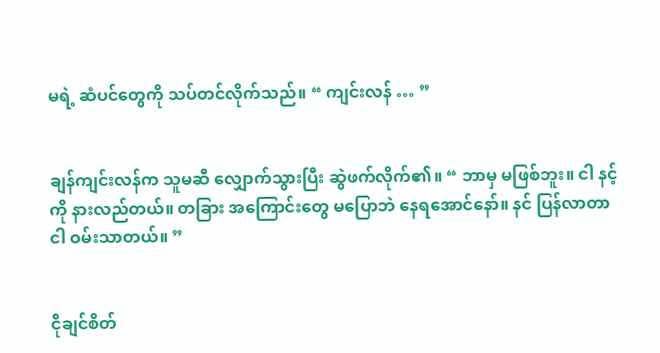မရဲ့ ဆံပင်တွေကို သပ်တင်လိုက်သည်။ “ ကျင်းလန် … ”


ချန်ကျင်းလန်က သူမဆီ လျှောက်သွားပြီး ဆွဲဖက်လိုက်၏။ “ ဘာမှ မဖြစ်ဘူး။ ငါ နင့်ကို နားလည်တယ်။ တခြား အကြောင်းတွေ မပြောဘဲ နေရအောင်နော်။ နင် ပြန်လာတာ ငါ ဝမ်းသာတယ်။ ”


ငိုချင်စိတ်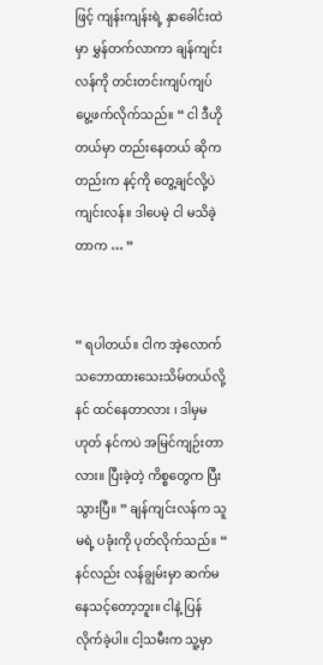ဖြင့် ကျန်းကျန်းရဲ့ နှာခေါင်းထဲမှာ မွှန်တက်လာကာ ချန်ကျင်းလန်ကို တင်းတင်းကျပ်ကျပ် ပွေ့ဖက်လိုက်သည်။ “ ငါ ဒီဟိုတယ်မှာ တည်းနေတယ် ဆိုကတည်းက နင့်ကို တွေ့ချင်လို့ပဲ ကျင်းလန်။ ဒါပေမဲ့ ငါ မသိခဲ့တာက … ”


“ ရပါတယ်။ ငါက အဲ့လောက် သဘောထားသေးသိမ်တယ်လို့ နင် ထင်နေတာလား ၊ ဒါမှမဟုတ် နင်ကပဲ အမြင်ကျဉ်းတာလား။ ပြီးခဲ့တဲ့ ကိစ္စတွေက ပြီးသွားပြီ။ ” ချန်ကျင်းလန်က သူမရဲ့ ပခုံးကို ပုတ်လိုက်သည်။ “ နင်လည်း လန်ချွမ်းမှာ ဆက်မနေသင့်တော့ဘူး။ ငါနဲ့ ပြန်လိုက်ခဲ့ပါ။ ငါ့သမီးက သူ့မှာ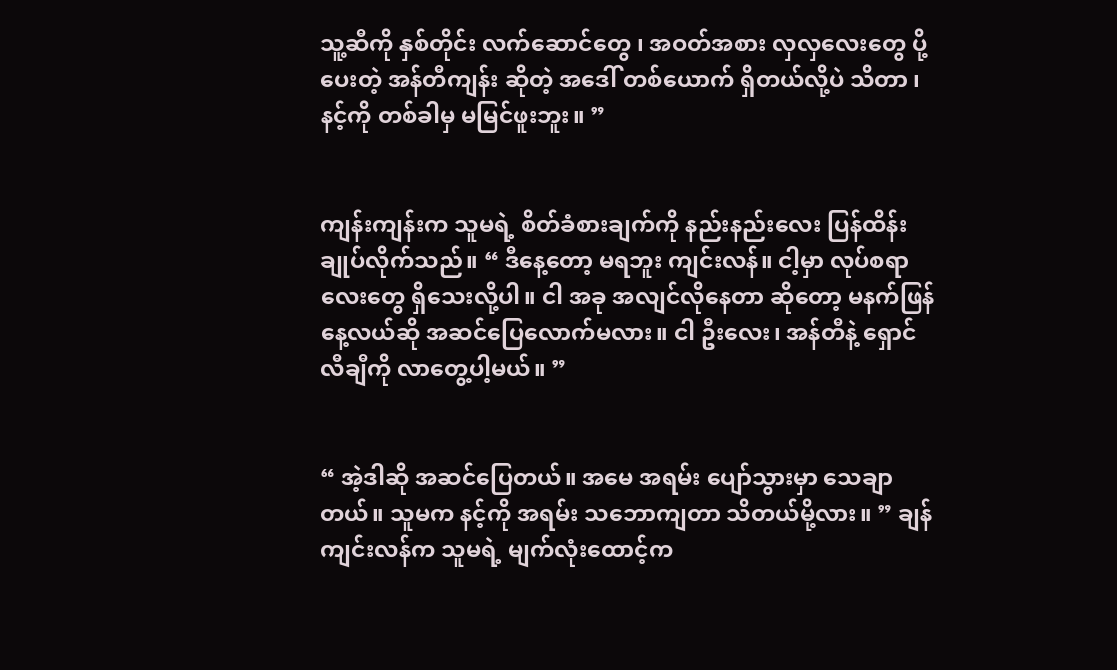သူ့ဆီကို နှစ်တိုင်း လက်ဆောင်တွေ ၊ အဝတ်အစား လှလှလေးတွေ ပို့ပေးတဲ့ အန်တီကျန်း ဆိုတဲ့ အဒေါ် တစ်ယောက် ရှိတယ်လို့ပဲ သိတာ ၊ နင့်ကို တစ်ခါမှ မမြင်ဖူးဘူး။ ”


ကျန်းကျန်းက သူမရဲ့ စိတ်ခံစားချက်ကို နည်းနည်းလေး ပြန်ထိန်းချုပ်လိုက်သည်။ “ ဒီနေ့တော့ မရဘူး ကျင်းလန်။ ငါ့မှာ လုပ်စရာလေးတွေ ရှိသေးလို့ပါ။ ငါ အခု အလျင်လိုနေတာ ဆိုတော့ မနက်ဖြန် နေ့လယ်ဆို အဆင်ပြေလောက်မလား။ ငါ ဦးလေး၊ အန်တီနဲ့ ရှောင်လီချီကို လာတွေ့ပါ့မယ်။ ”


“ အဲ့ဒါဆို အဆင်ပြေတယ်။ အမေ အရမ်း ပျော်သွားမှာ သေချာတယ်။ သူမက နင့်ကို အရမ်း သဘောကျတာ သိတယ်မို့လား။ ” ချန်ကျင်းလန်က သူမရဲ့ မျက်လုံးထောင့်က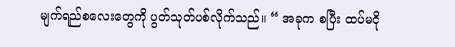မျက်ရည်စလေးတွေကို ပွတ်သုတ်ပစ်လိုက်သည်။ “ အခုက စပြီး ထပ်မငို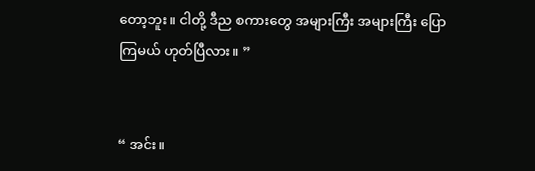တော့ဘူး။ ငါတို့ ဒီည စကားတွေ အများကြီး အများကြီး ပြောကြမယ် ဟုတ်ပြီလား။ ”


“ အင်း။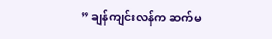” ချန်ကျင်းလန်က ဆက်မ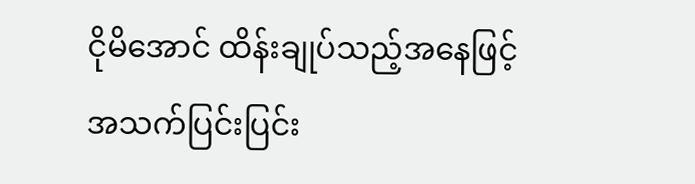ငိုမိအောင် ထိန်းချုပ်သည့်အနေဖြင့် အသက်ပြင်းပြင်း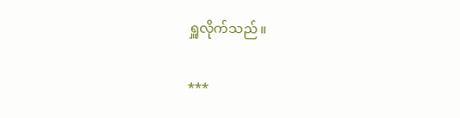ရှူလိုက်သည်။

***